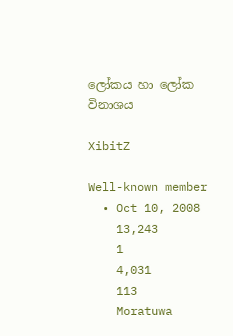ලෝකය හා‍ ලෝක විනාශය

XibitZ

Well-known member
  • Oct 10, 2008
    13,243
    1
    4,031
    113
    Moratuwa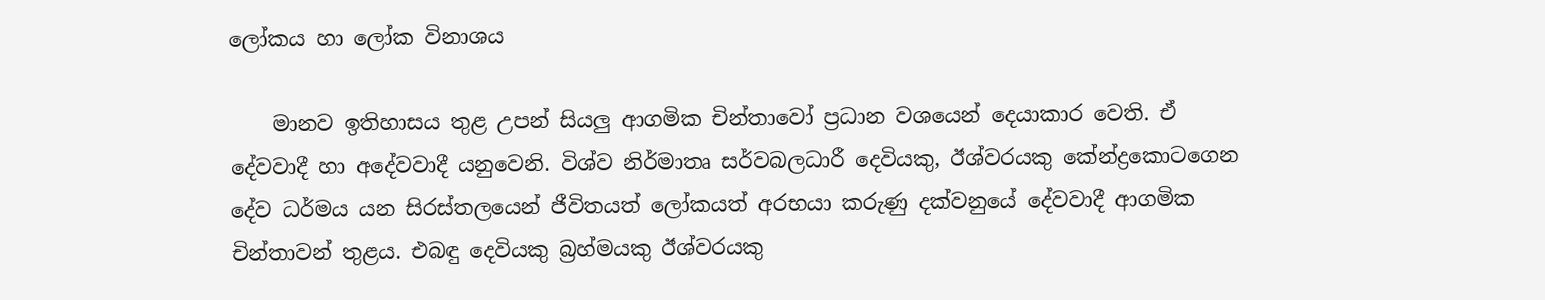ලෝකය හා‍ ලෝක විනාශය

    මානව ඉතිහාසය තුළ උපන් සියලු ආගමික චින්තාවෝ ප්‍රධාන වශයෙන් දෙයාකාර වෙති. ඒ දේවවාදී හා අදේවවාදී යනුවෙනි. විශ්ව නිර්මාතෘ සර්වබලධාරී දෙවියකු, ඊශ්වරයකු කේන්ද්‍රකොටගෙන දේව ධර්මය යන සිරස්තලයෙන් ජීවිතයත් ලෝකයත් අරභයා කරුණු දක්වනුයේ දේවවාදී ආගමික චින්තාවන් තුළය. එබඳු දෙවියකු බ්‍රහ්මයකු ඊශ්වරයකු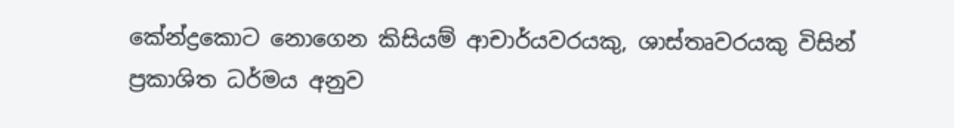කේන්ද්‍රකොට නොගෙන කිසියම් ආචාර්යවරයකු, ශාස්තෘවරයකු විසින් ප්‍රකාශිත ධර්මය අනුව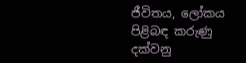ජීවිතය, ලෝකය පිළිබඳ කරුණු දක්වනු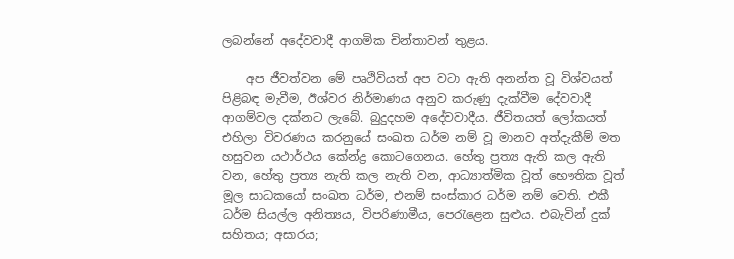ලබන්නේ අදේවවාදී ආගමික චින්තාවන් තුළය.

    අප ජීවත්වන මේ පෘථිවියත් අප වටා ඇති අනන්ත වූ විශ්වයත් පිළිබඳ මැවීම, ඊශ්වර නිර්මාණය අනුව කරුණු දැක්වීම දේවවාදී ආගම්වල දක්නට ලැබේ. බුදුදහම අදේවවාදීය. ජීවිතයත් ලෝකයත් එහිලා විවරණය කරනුයේ සංඛත ධර්ම නම් වූ මානව අත්දැකීම් මත හසුවන යථාර්ථය කේන්ද්‍ර කොටගෙනය. හේතු ප්‍රත්‍ය ඇති කල ඇති වන, හේතු ප්‍රත්‍ය නැති කල නැති වන, ආධ්‍යාත්මික වූත් භෞතික වූත් මූල සාධකයෝ සංඛත ධර්ම, එනම් සංස්කාර ධර්ම නම් වෙති. එකී ධර්ම සියල්ල අනිත්‍යය, විපරිණාමීය, පෙරැළෙන සුළුය. එබැවින් දුක් සහිතය; අසාරය;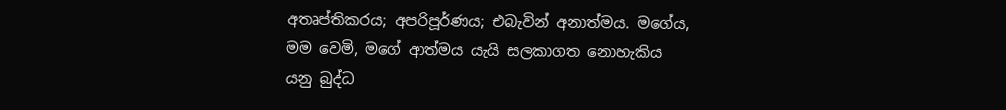අතෘප්තිකරය; අපරිපූර්ණය; එබැවින් අනාත්මය. මගේය, මම වෙමි, මගේ ආත්මය යැයි සලකාගත නොහැකිය යනු බුද්ධ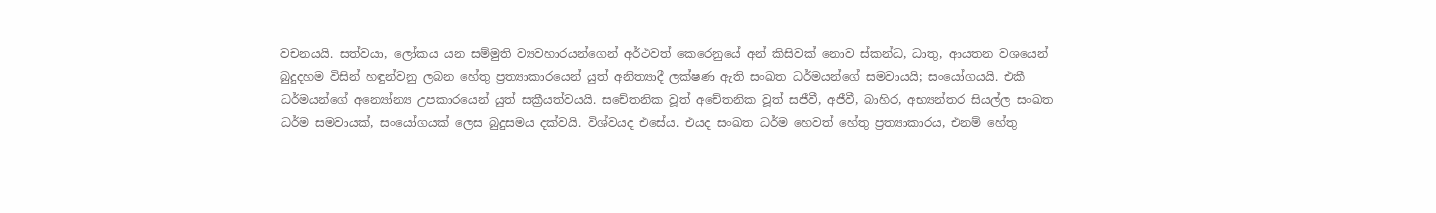වචනයයි. සත්වයා, ලෝකය යන සම්මුති ව්‍යවහාරයන්ගෙන් අර්ථවත් කෙරෙනුයේ අන් කිසිවක් නොව ස්කන්ධ, ධාතු, ආයතන වශයෙන් බුදුදහම විසින් හඳුන්වනු ලබන හේතු ප්‍රත්‍යාකාරයෙන් යුත් අනිත්‍යාදී ලක්ෂණ ඇති සංඛත ධර්මයන්ගේ සමවායයි; සංයෝගයයි. එකී ධර්මයන්ගේ අන්‍යෝන්‍ය උපකාරයෙන් යුත් සක්‍රීයත්වයයි. සචේතනික වූත් අචේතනික වූත් සජීවී, අජීවී, බාහිර, අභ්‍යන්තර සියල්ල සංඛත ධර්ම සමවායක්, සංයෝගයක් ලෙස බුදුසමය දක්වයි. විශ්වයද එසේය. එයද සංඛත ධර්ම හෙවත් හේතු ප්‍රත්‍යාකාරය, එනම් හේතු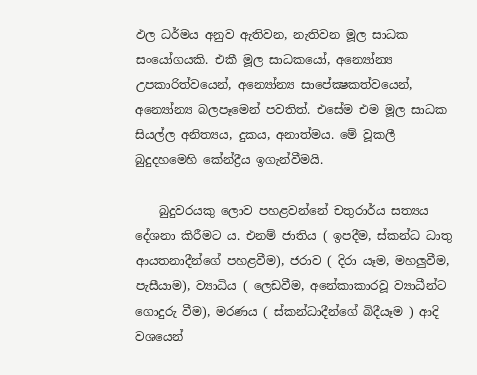ඵල ධර්මය අනුව ඇතිවන, නැතිවන මූල සාධක සංයෝගයකි. එකී මූල සාධකයෝ, අන්‍යෝන්‍ය උපකාරිත්වයෙන්, අන්‍යෝන්‍ය සාපේක්‍ෂකත්වයෙන්, අන්‍යෝන්‍ය බලපෑමෙන් පවතිත්. එසේම එම මූල සාධක සියල්ල අනිත්‍යය, දුකය, අනාත්මය. මේ වූකලී බුදුදහමෙහි කේන්ද්‍රීය ඉගැන්වීමයි.

    බුදුවරයකු ලොව පහළවන්නේ චතුරාර්ය සත්‍යය දේශනා කිරීමට ය. එනම් ජාතිය ( ඉපදීම, ස්කන්ධ ධාතු ආයතනාදීන්ගේ පහළවීම), ජරාව ( දිරා යෑම, මහලුවීම, පැසීයාම), ව්‍යාධිය ( ලෙඩවීම, අනේකාකාරවූ ව්‍යාධීන්ට ගොදුරු වීම), මරණය ( ස්කන්ධාදීන්ගේ බිදීයෑම ) ආදි වශයෙන්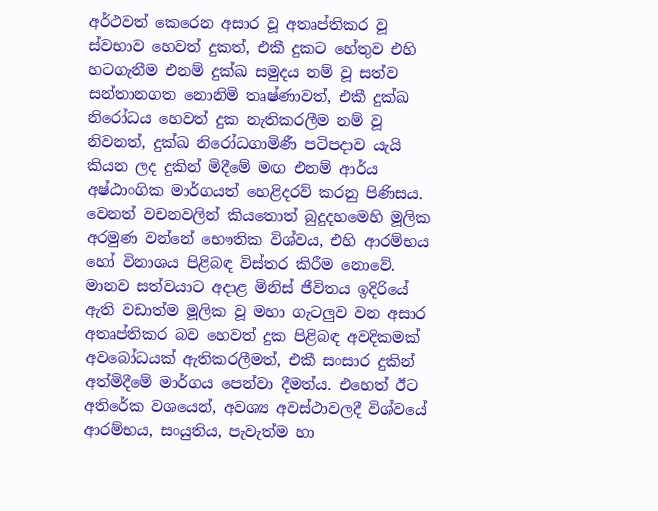අර්ථවත් කෙරෙන අසාර වූ අතෘප්තිකර වූ ස්වභාව හෙවත් දුකත්, එකී දුකට හේතුව එහි හටගැනීම එනම් දුක්ඛ සමුදය නම් වූ සත්ව සන්තානගත නොනිමි තෘෂ්ණාවත්, එකී දුක්ඛ නිරෝධය හෙවත් දුක නැතිකරලීම නම් වූ නිවනත්, දුක්ඛ නිරෝධගාමිණී පටිපදාව යැයි කියන ලද දුකින් මිදීමේ මඟ එනම් ආර්ය අෂ්ඨාංගික මාර්ගයත් හෙළිදරව් කරනු පිණිසය. වෙනත් වචනවලින් කියතොත් බුදුදහමෙහි මූලික අරමුණ වන්නේ භෞතික විශ්වය, එහි ආරම්භය හෝ විනාශය පිළිබඳ විස්තර කිරීම නොවේ. මානව සත්වයාට අදාළ මිනිස් ජීවිතය ඉදිරියේ ඇති වඩාත්ම මූලික වූ මහා ගැටලුව වන අසාර අතෘප්තිකර බව හෙවත් දුක පිළිබඳ අවදිකමක් අවබෝධයක් ඇතිකරලීමත්, එකී සංසාර දුකින් අත්මිදීමේ මාර්ගය පෙන්වා දීමත්ය. එහෙත් ඊට අතිරේක වශයෙන්, අවශ්‍ය අවස්ථාවලදී විශ්වයේ ආරම්භය, සංයුතිය, පැවැත්ම හා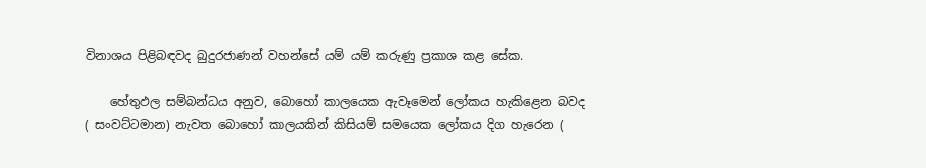විනාශය පිළිබඳවද බුදුරජාණන් වහන්සේ යම් යම් කරුණු ප්‍රකාශ කළ සේක.

    හේතුඵල සම්බන්ධය අනුව, බොහෝ කාලයෙක ඇවෑමෙන් ලෝකය හැකිළෙන බවද ( සංවට්ටමාන) නැවත බොහෝ කාලයකින් කිසියම් සමයෙක ලෝකය දිග හැරෙන (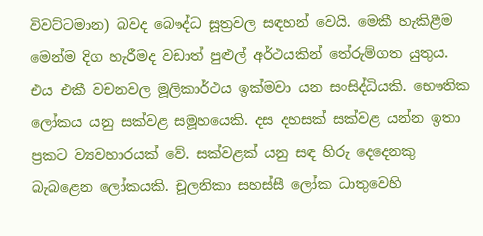විවට්ටමාන) බවද බෞද්ධ සූත්‍රවල සඳහන් වෙයි. මෙකී හැකිළීම මෙන්ම දිග හැරීමද වඩාත් පුළුල් අර්ථයකින් තේරුම්ගත යුතුය. එය එකී වචනවල මූලිකාර්ථය ඉක්මවා යන සංසිද්ධියකි. භෞතික ලෝකය යනු සක්වළ සමූහයෙකි. දස දහසක් සක්වළ යන්න ඉතා ප්‍රකට ව්‍යවහාරයක් වේ. සක්වළක් යනු සඳ හිරු දෙදෙනකු බැබළෙන ලෝකයකි. චූලනිකා සහස්සී ලෝක ධාතුවෙහි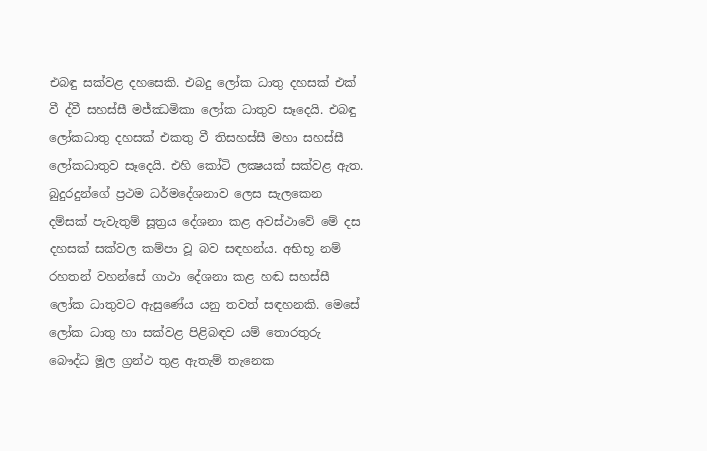එබඳු සක්වළ දහසෙකි. එබදු ලෝක ධාතු දහසක් එක් වී ද්වී සහස්සී මජ්ඣමිකා ලෝක ධාතුව සෑදෙයි. එබඳු ලෝකධාතු දහසක් එකතු වී තිසහස්සී මහා සහස්සී ලෝකධාතුව සෑදෙයි. එහි කෝටි ලක්‍ෂයක් සක්වළ ඇත. බුදුරදුන්ගේ ප්‍රථම ධර්මදේශනාව ලෙස සැලකෙන දම්සක් පැවැතුම් සූත්‍රය දේශනා කළ අවස්ථාවේ මේ දස දහසක් සක්වල කම්පා වූ බව සඳහන්ය. අභිභූ නම් රහතන් වහන්සේ ගාථා දේශනා කළ හඬ සහස්සී ලෝක ධාතුවට ඇසුණේය යනු තවත් සඳහනකි. මෙසේ ලෝක ධාතු හා සක්වළ පිළිබඳව යම් තොරතුරු බෞද්ධ මූල ග්‍රන්ථ තුළ ඇතැම් තැනෙක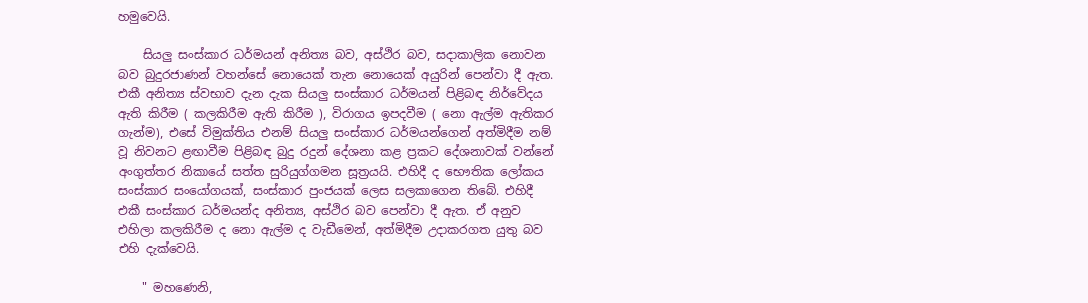හමුවෙයි.

    සියලු සංස්කාර ධර්මයන් අනිත්‍ය බව, අස්ථිර බව, සදාකාලික නොවන බව බුදුරජාණන් වහන්සේ නොයෙක් තැන නොයෙක් අයුරින් පෙන්වා දී ඇත. එකී අනිත්‍ය ස්වභාව දැන දැක සියලු සංස්කාර ධර්මයන් පිළිබඳ නිර්වේදය ඇති කිරීම ( කලකිරීම ඇති කිරීම ), විරාගය ඉපදවීම ( නො ඇල්ම ඇතිකර ගැන්ම), එසේ විමුක්තිය එනම් සියලු සංස්කාර ධර්මයන්ගෙන් අත්මිදීම නම් වූ නිවනට ළඟාවීම පිළිබඳ බුදු රදුන් දේශනා කළ ප්‍රකට දේශනාවක් වන්නේ අංගුත්තර නිකායේ සත්ත සුරියුග්ගමන සූත්‍රයයි. එහිදී ද භෞතික ලෝකය සංස්කාර සංයෝගයක්, සංස්කාර පුංජයක් ලෙස සලකාගෙන තිබේ. එහිදී එකී සංස්කාර ධර්මයන්ද අනිත්‍ය, අස්ථිර බව පෙන්වා දී ඇත. ඒ අනුව එහිලා කලකිරීම ද නො ඇල්ම ද වැඩීමෙන්, අත්මිදීම උදාකරගත යුතු බව එහි දැක්වෙයි.

    " මහණෙනි,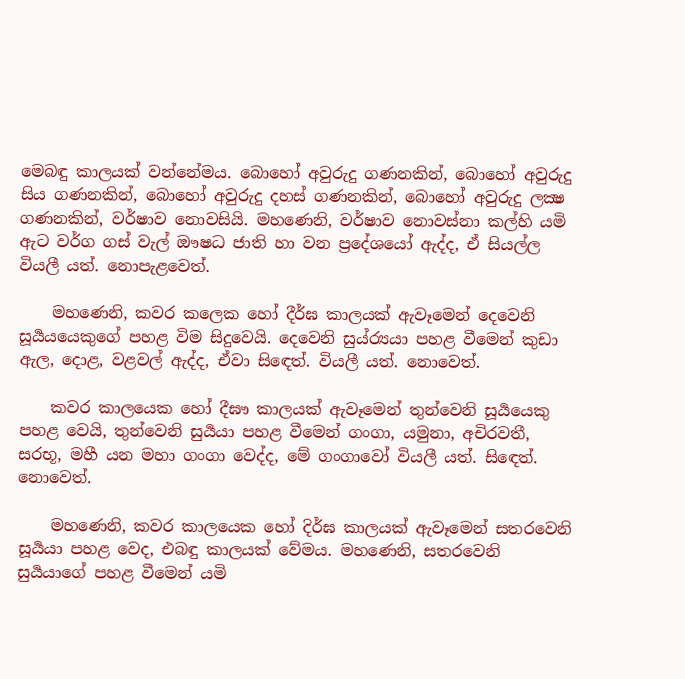මෙබඳු කාලයක් වන්නේමය. බොහෝ අවුරුදු ගණනකින්, බොහෝ අවුරුදු සිය ගණනකින්, බොහෝ අවුරුදු දහස් ගණනකින්, බොහෝ අවුරුදු ලක්‍ෂ ගණනකින්, වර්ෂාව නොවසියි. මහණෙනි, වර්ෂාව නොවස්නා කල්හි යමි ඇට වර්ග ගස් වැල් ඖෂධ ජාති හා වන ප්‍රදේශයෝ ඇද්ද, ඒ සියල්ල වියලී යත්. නොපැළවෙත්.

    මහණෙනි, කවර කලෙක හෝ දීර්ඝ කාලයක් ඇවෑමෙන් දෙවෙනි සූර්‍යයයෙකුගේ පහළ විම සිදුවෙයි. දෙවෙනි සුය්ර්‍යයා පහළ වීමෙන් කුඩා ඇල, දොළ, වළවල් ඇද්ද, ඒවා සි‍ඳෙත්. වියලී යත්. නොවෙත්.

    කවර කාලයෙක හෝ දීඝෟ කාලයක් ඇවෑමෙන් තුන්වෙනි සූර්‍යයෙකු පහළ වෙයි, තුන්වෙනි සුර්‍යයා පහළ වීමෙන් ගංගා, යමුනා, අචිරවතී, සරභූ, මහී යන මහා ගංගා වෙද්ද, මේ ගංගාවෝ වියලී යත්. සි‍ඳෙත්. නොවෙත්.

    මහණෙනි, කවර කාලයෙක හෝ දිර්ඝ කාලයක් ඇවෑමෙන් සතරවෙනි සූර්‍යයා පහළ වෙද, එබඳු කාලයක් වේමය. මහණෙනි, සතරවෙනි සුර්‍යයාගේ පහළ වීමෙන් යමි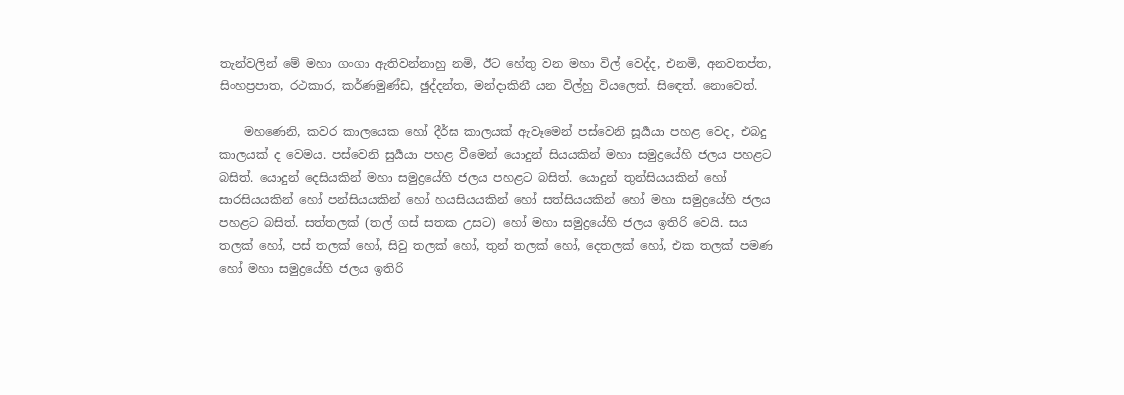තැන්වලින් මේ මහා ගංගා ඇතිවන්නාහු නමි, ඊට හේතු වන මහා විල් වෙද්ද, එනමි, අනවතප්ත, සිංහප්‍රපාත, රථකාර, කර්ණමුණ්ඩ, ඡුද්දන්ත, මන්දාකිනී යන විල්හු වියලෙත්. සි‍ඳෙත්. නොවෙත්.

    මහණෙනි, කවර කාලයෙක හෝ දීර්ඝ කාලයක් ඇවෑමෙන් පස්වෙනි සූර්‍යයා පහළ වෙද, එබදු කාලයක් ද වෙමය. පස්වෙනි සුර්‍යයා පහළ වීමෙන් යොදුන් සියයකින් මහා සමුද්‍රයේහි ජලය පහළට බසිත්. යොදුන් දෙසියකින් මහා සමුද්‍රයේහි ජලය පහළට බසිත්. යොදුන් තුන්සියයකින් හෝ සාරසියයකින් හෝ පන්සියයකින් හෝ හයසියයකින් හෝ සත්සියයකින් හෝ මහා සමුද්‍රයේහි ජලය පහළට බසිත්. සත්තලක් (තල් ගස් සතක උසට) හෝ මහා සමුද්‍රයේහි ජලය ඉතිරි වෙයි. සය තලක් හෝ, පස් තලක් හෝ, සිවු තලක් හෝ, තුන් තලක් හෝ, දෙතලක් හෝ, එක තලක් පමණ හෝ මහා සමුද්‍රයේහි ජලය ඉතිරි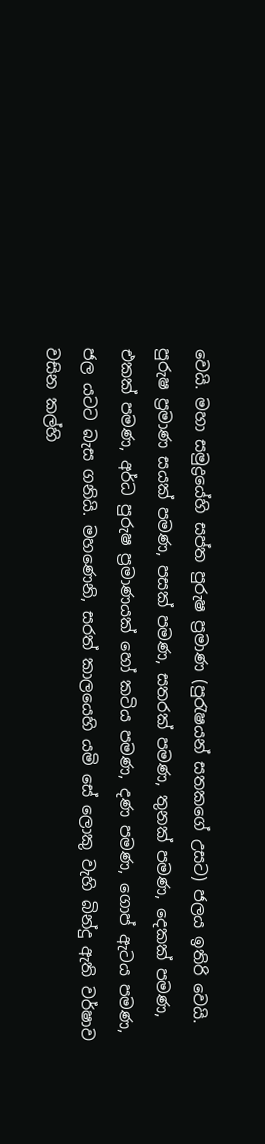වෙයි. මහා සමුද්‍රයේහි සප්ත පුරුෂ ප්‍රමාණ (පුරැෂයන් සතකගේ උසට) ජලය ඉතිරි වෙයි. පුරුෂ ප්‍රමාණ සයක් පමණ, පසක් පමණ, සතරක් පමණ, තුනක් පමණ, දෙකක් පමණ, එකක් පමණ, අර්ධ පුරුෂ ප්‍රමාණයක් හෝ කටිය පමණ, දණ පමණ, ගොප් ඇටය පමණ, ජල යටට බැස ගනියි. මහණෙනි, සරත් කාලයෙහි යමි සේ ලොකු වැහි බින්දු ඇති වර්ෂාව වසින කල්හි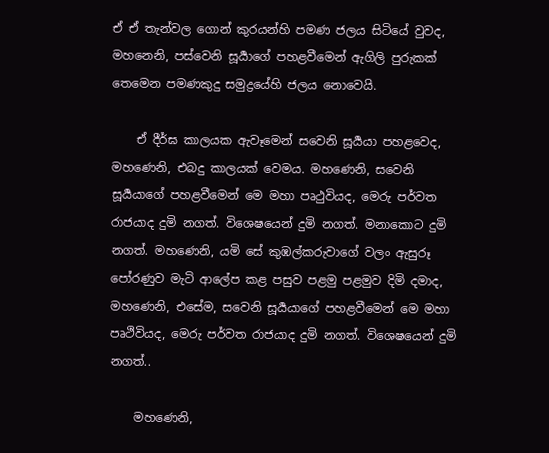ඒ ඒ තැන්වල ගොන් කුරයන්හි පමණ ජලය සිටියේ වුවද, මහනෙනි, පස්වෙනි සූර්‍යාගේ පහළවීමෙන් ඇගිලි පුරුකක් තෙමෙන පමණකුදු සමුද්‍රයේහි ජලය නොවෙයි.

    ඒ දීර්ඝ කාලයක ඇවෑමෙන් සවෙනි සූර්‍යයා පහළවෙද, මහණෙනි, එබදු කාලයක් වෙමය. මහණෙනි, සවෙනි සූර්‍යයාගේ පහළවීමෙන් මෙ මහා පෘථුවියද, මෙරු පර්වත රාජයාද දුමි නගත්. විශෙෂයෙන් දුමි නගත්. මනාකොට දුමි නගත්. මහණෙනි, යමි සේ කුඹල්කරුවාගේ වලං ඇසුරූ පෝරණුව මැටි ආලේප කළ පසුව පළමු පළමුව දිමි දමාද, මහණෙනි, එසේම, සවෙනි සූර්‍යයාගේ පහළවීමෙන් මෙ මහා පෘථිවියද, මෙරු පර්වත රාජයාද දුමි නගත්. විශෙෂයෙන් දුමි නගත්..

    මහණෙනි,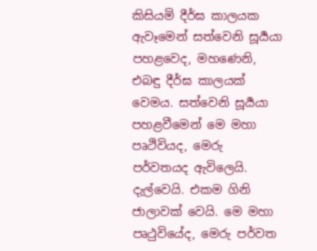කිසියමි දීර්ඝ කාලයක ඇවෑමෙන් සත්වෙනි සූර්‍යයා පහළවෙද, මහණෙනි, එබඳු දීර්ඝ කාලයක් වෙමය. සත්වෙනි සූර්‍යයා පහළවීමෙන් මෙ මහා පෘථිවියද, මෙරු පර්වතයද ඇවිලෙයි. දැල්වෙයි. එකම ගිනි ජාලාවක් වෙයි. මෙ මහා පෘථුවියේද, මෙරු පර්වත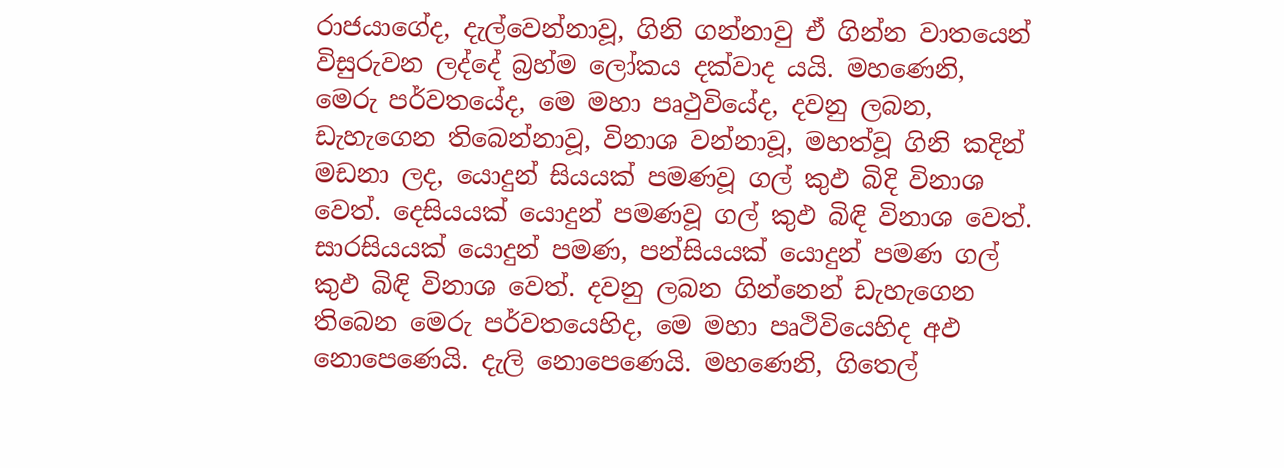රාජයාගේද, දැල්වෙන්නාවූ, ගිනි ගන්නාවු ඒ ගින්න වාතයෙන් විසුරුවන ලද්දේ බ්‍රහ්ම ලෝකය දක්වාද යයි. මහණෙනි, මෙරු පර්වතයේද, මෙ මහා පෘථුවියේද, දවනු ලබන, ඩැහැගෙන තිබෙන්නාවූ, විනාශ වන්නාවූ, මහත්වූ ගිනි කදින් මඩනා ලද, යොදුන් සියයක් පමණවූ ගල් කුඵ බිදි විනාශ වෙත්. දෙසියයක් යොදුන් පමණවූ ගල් කුඵ බිඳි විනාශ වෙත්. සාරසියයක් යොදුන් පමණ, පන්සියයක් යොදුන් පමණ ගල් කුඵ බිඳි විනාශ වෙත්. දවනු ලබන ගින්නෙන් ඩැහැගෙන තිබෙන මෙරු පර්වතයෙහිද, මෙ මහා පෘථිවියෙහිද අඵ නොපෙණෙයි. දැලි නොපෙණෙයි. මහණෙනි, ගිතෙල්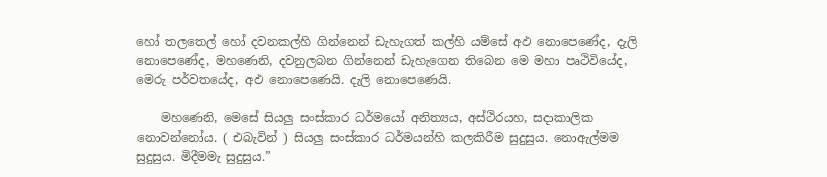හෝ තලතෙල් හෝ දවනකල්හි ගින්නෙන් ඩැහැගත් කල්හි යම්සේ අඵ නොපෙණේද, දැලි නොපෙණේද, මහණෙනි, දවනුලබන ගින්නෙන් ඩැහැගෙන තිබෙන මෙ මහා පෘථිවියේද, මෙරු පර්වතයේද, අඵ නොපෙණෙයි. දැලි නොපෙණෙයි.

    මහණෙනි, මෙසේ සියලු සංස්කාර ධර්මයෝ අනිත්‍යය, අස්ථිරයහ, සදාකාලික නොවන්නෝය. ( එබැවින් ) සියලු සංස්කාර ධර්මයන්හි කලකිරීම සුදුසුය. නොඇල්මම සුදුසුය. මිදීමමැ සුදුසුය.”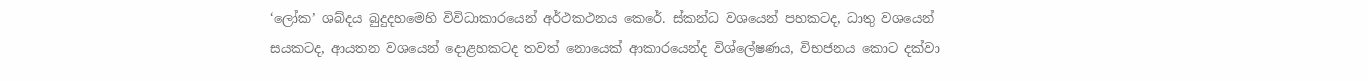‘ලෝක’ ශබ්දය බුදුදහමෙහි විවිධාකාරයෙන් අර්ථකථනය කෙරේ. ස්කන්ධ වශයෙන් පහකටද, ධාතු වශයෙන් සයකටද, ආයතන වශයෙන් දොළහකටද තවත් නොයෙක් ආකාරයෙන්ද විශ්ලේෂණය, විභජනය කොට දක්වා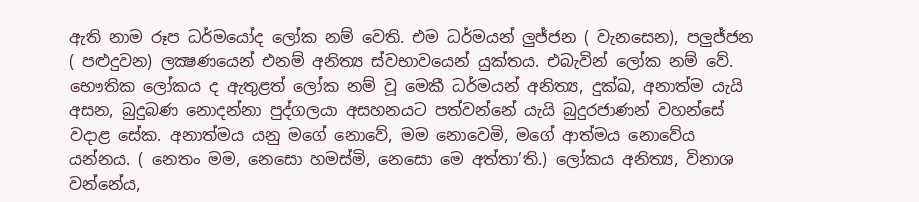ඇති නාම රූප ධර්මයෝද ලෝක නම් වෙති. එම ධර්මයන් ලුජ්ජන ( වැනසෙන), පලුජ්ජන ( පළුදුවන) ලක්‍ෂණයෙන් එනම් අනිත්‍ය ස්වභාවයෙන් යුක්තය. එබැවින් ලෝක නම් වේ. භෞතික ලෝකය ද ඇතුළත් ලෝක නම් වූ මෙකී ධර්මයන් අනිත්‍ය, දුක්ඛ, අනාත්ම යැයි අසන, බුදුබණ නොදන්නා පුද්ගලයා අසහනයට පත්වන්නේ යැයි බුදුරජාණන් වහන්සේ වදාළ සේක. අනාත්මය යනු මගේ නොවේ, මම නොවෙමි, මගේ ආත්මය නොවේය යන්නය. ( නෙතං මම, නෙසො හමස්මි, නෙසො මෙ අත්තා’ති.) ලෝකය අනිත්‍ය, විනාශ වන්නේය,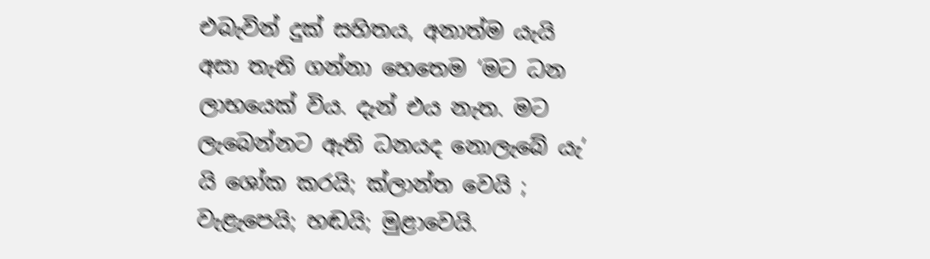එබැවින් දුක් සහිතය, අනාත්ම යැයි අසා තැති ගන්නා හෙතෙම ‘මට ධන ලාභයෙක් විය. දැන් එය නැත. මට ලැබෙන්නට ඇති ධනයද නොලැබේ යැ’ යි ශෝක කරයි; ක්ලාන්ත වෙයි ; වැළැපෙයි; හඬයි; මුළාවෙයි.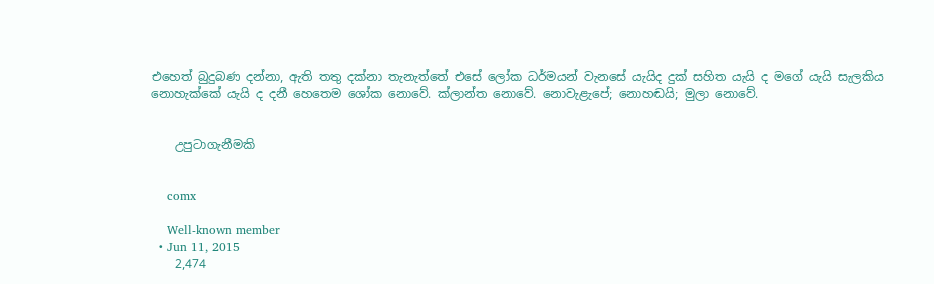එහෙත් බුදුබණ දන්නා, ඇති තතු දක්නා තැනැත්තේ එසේ ලෝක ධර්මයන් වැනසේ යැයිද දුක් සහිත යැයි ද මගේ යැයි සැලකිය නොහැක්කේ යැයි ද දනී හෙතෙම ශෝක නොවේ. ක්ලාන්ත නොවේ. නොවැළැපේ; නොහඬයි; මුලා නොවේ.


    උපුටාගැනීමකි


    comx

    Well-known member
  • Jun 11, 2015
    2,474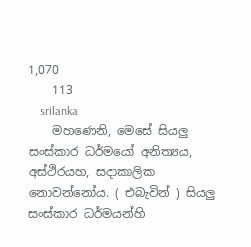1,070
    113
    srilanka
    මහණෙනි, මෙසේ සියලු සංස්කාර ධර්මයෝ අනිත්‍යය, අස්ථිරයහ, සදාකාලික නොවන්නෝය. ( එබැවින් ) සියලු සංස්කාර ධර්මයන්හි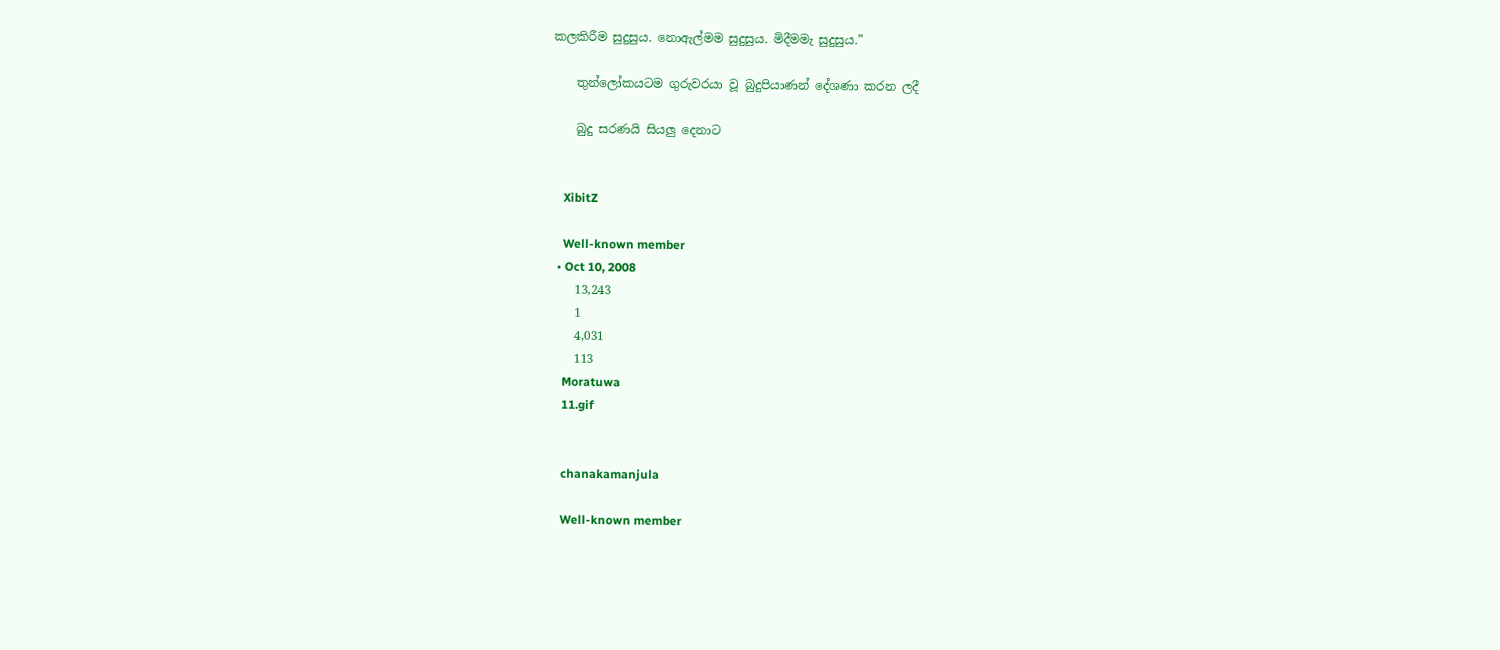කලකිරීම සුදුසුය. නොඇල්මම සුදුසුය. මිදීමමැ සුදුසුය.”

    තුන්ලෝකයටම ගුරුවරයා වූ බුදුපියාණන් දේශණා කරන ලදී

    බුදු සරණයි සියලු දෙනාට


    XibitZ

    Well-known member
  • Oct 10, 2008
    13,243
    1
    4,031
    113
    Moratuwa
    11.gif


    chanakamanjula

    Well-known member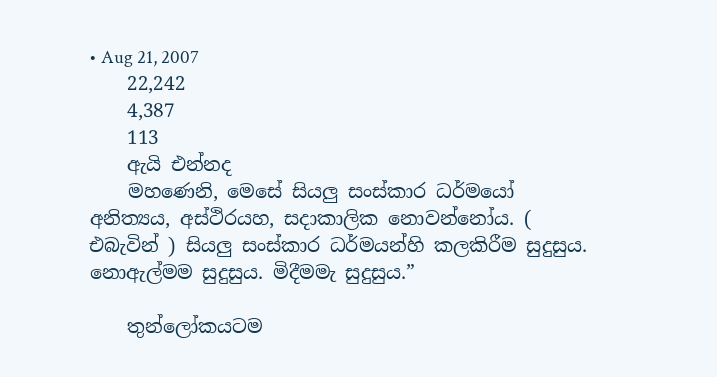• Aug 21, 2007
    22,242
    4,387
    113
    ඇයි එන්නද
    මහණෙනි, මෙසේ සියලු සංස්කාර ධර්මයෝ අනිත්‍යය, අස්ථිරයහ, සදාකාලික නොවන්නෝය. ( එබැවින් ) සියලු සංස්කාර ධර්මයන්හි කලකිරීම සුදුසුය. නොඇල්මම සුදුසුය. මිදීමමැ සුදුසුය.”

    තුන්ලෝකයටම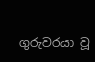ගුරුවරයා වූ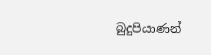බුදුපියාණන්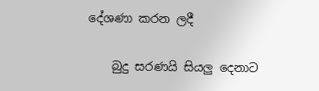දේශණා කරන ලදී

    බුදු සරණයි සියලු දෙනාට